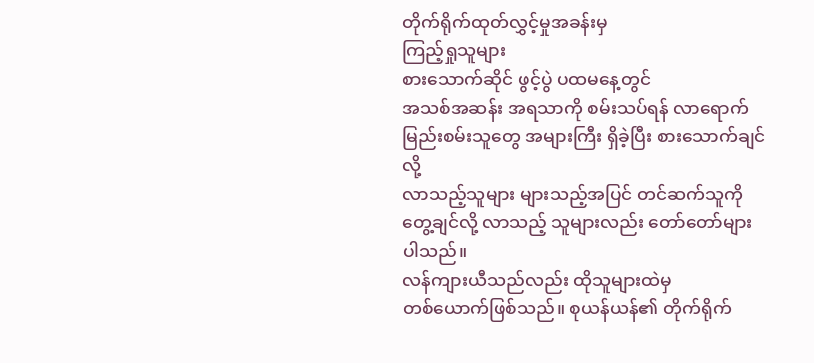တိုက်ရိုက်ထုတ်လွှင့်မှုအခန်းမှ
ကြည့်ရှုသူများ
စားသောက်ဆိုင် ဖွင့်ပွဲ ပထမနေ့တွင်
အသစ်အဆန်း အရသာကို စမ်းသပ်ရန် လာရောက် မြည်းစမ်းသူတွေ အများကြီး ရှိခဲ့ပြီး စားသောက်ချင်လို့
လာသည့်သူများ များသည့်အပြင် တင်ဆက်သူကို တွေ့ချင်လို့ လာသည့် သူများလည်း တော်တော်များပါသည်။
လန်ကျားယီသည်လည်း ထိုသူများထဲမှ
တစ်ယောက်ဖြစ်သည်။ စုယန်ယန်၏ တိုက်ရိုက်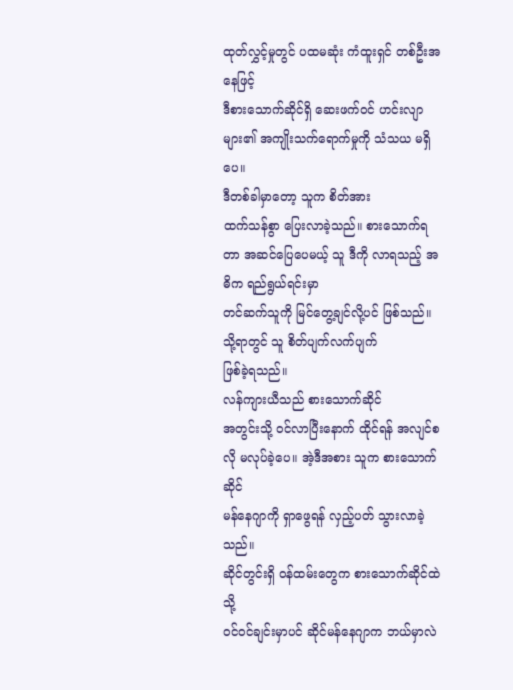ထုတ်လွှင့်မှုတွင် ပထမဆုံး ကံထူးရှင် တစ်ဦးအနေဖြင့်
ဒီစားသောက်ဆိုင်ရှိ ဆေးဖက်ဝင် ဟင်းလျာများ၏ အကျိုးသက်ရောက်မှုကို သံသယ မရှိပေ။
ဒီတစ်ခါမှာတော့ သူက စိတ်အား
ထက်သန်စွာ ပြေးလာခဲ့သည်။ စားသောက်ရတာ အဆင်ပြေပေမယ့် သူ ဒီကို လာရသည့် အဓိက ရည်ရွယ်ရင်းမှာ
တင်ဆက်သူကို မြင်တွေ့ချင်လို့ပင် ဖြစ်သည်။
သို့ရာတွင် သူ စိတ်ပျက်လက်ပျက်
ဖြစ်ခဲ့ရသည်။
လန်ကျားယီသည် စားသောက်ဆိုင်
အတွင်းသို့ ဝင်လာပြီးနောက် ထိုင်ရန် အလျင်စလို မလုပ်ခဲ့ပေ။ အဲ့ဒီအစား သူက စားသောက်ဆိုင်
မန်နေဂျာကို ရှာဖွေရန် လှည့်ပတ် သွားလာခဲ့သည်။
ဆိုင်တွင်းရှိ ဝန်ထမ်းတွေက စားသောက်ဆိုင်ထဲသို့
ဝင်ဝင်ချင်းမှာပင် ဆိုင်မန်နေဂျာက ဘယ်မှာလဲ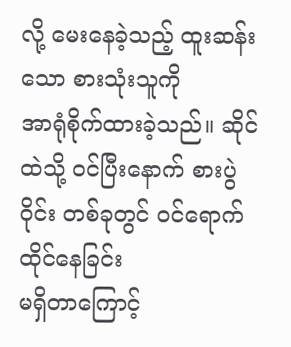လို့ မေးနေခဲ့သည့် ထူးဆန်းသော စားသုံးသူကို
အာရုံစိုက်ထားခဲ့သည်။ ဆိုင်ထဲသို့ ဝင်ပြီးနောက် စားပွဲဝိုင်း တစ်ခုတွင် ဝင်ရောက် ထိုင်နေခြင်း
မရှိတာကြောင့်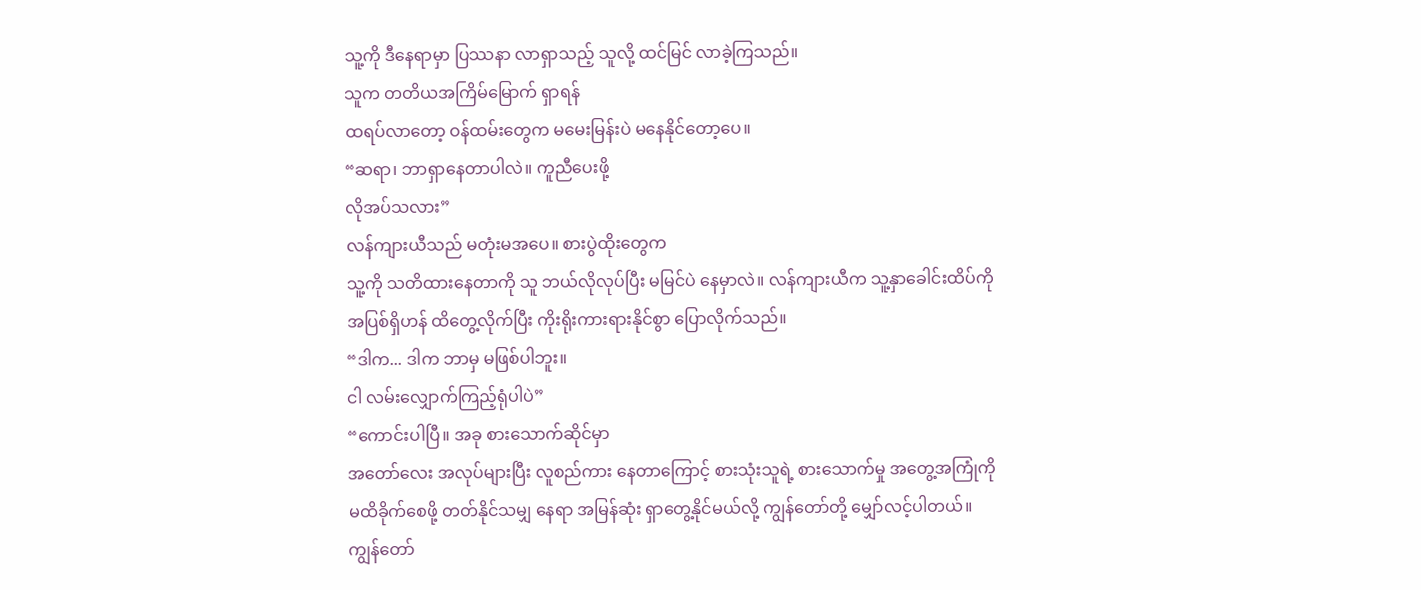သူ့ကို ဒီနေရာမှာ ပြဿနာ လာရှာသည့် သူလို့ ထင်မြင် လာခဲ့ကြသည်။
သူက တတိယအကြိမ်မြောက် ရှာရန်
ထရပ်လာတော့ ဝန်ထမ်းတွေက မမေးမြန်းပဲ မနေနိုင်တော့ပေ။
“ဆရာ၊ ဘာရှာနေတာပါလဲ။ ကူညီပေးဖို့
လိုအပ်သလား”
လန်ကျားယီသည် မတုံးမအပေ။ စားပွဲထိုးတွေက
သူ့ကို သတိထားနေတာကို သူ ဘယ်လိုလုပ်ပြီး မမြင်ပဲ နေမှာလဲ။ လန်ကျားယီက သူ့နှာခေါင်းထိပ်ကို
အပြစ်ရှိဟန် ထိတွေ့လိုက်ပြီး ကိုးရိုးကားရားနိုင်စွာ ပြောလိုက်သည်။
“ဒါက... ဒါက ဘာမှ မဖြစ်ပါဘူး။
ငါ လမ်းလျှောက်ကြည့်ရုံပါပဲ”
“ကောင်းပါပြီ။ အခု စားသောက်ဆိုင်မှာ
အတော်လေး အလုပ်များပြီး လူစည်ကား နေတာကြောင့် စားသုံးသူရဲ့ စားသောက်မှု အတွေ့အကြုံကို
မထိခိုက်စေဖို့ တတ်နိုင်သမျှ နေရာ အမြန်ဆုံး ရှာတွေ့နိုင်မယ်လို့ ကျွန်တော်တို့ မျှော်လင့်ပါတယ်။
ကျွန်တော်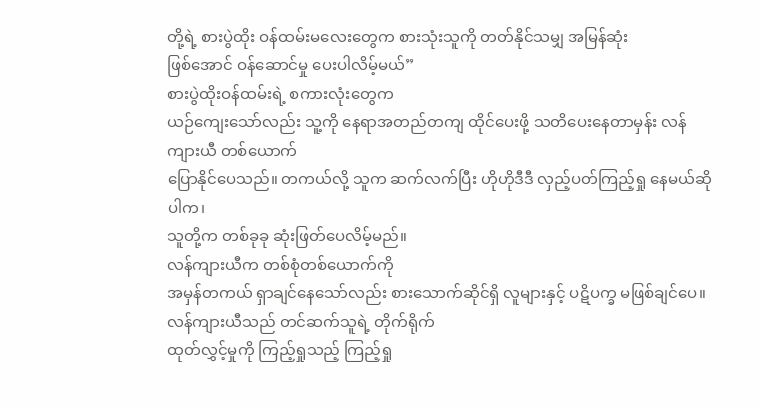တို့ရဲ့ စားပွဲထိုး ဝန်ထမ်းမလေးတွေက စားသုံးသူကို တတ်နိုင်သမျှ အမြန်ဆုံး
ဖြစ်အောင် ဝန်ဆောင်မှု ပေးပါလိမ့်မယ်”
စားပွဲထိုးဝန်ထမ်းရဲ့ စကားလုံးတွေက
ယဉ်ကျေးသော်လည်း သူ့ကို နေရာအတည်တကျ ထိုင်ပေးဖို့ သတိပေးနေတာမှန်း လန်ကျားယီ တစ်ယောက်
ပြောနိုင်ပေသည်။ တကယ်လို့ သူက ဆက်လက်ပြီး ဟိုဟိုဒီဒီ လှည့်ပတ်ကြည့်ရှု နေမယ်ဆိုပါက၊
သူတို့က တစ်ခုခု ဆုံးဖြတ်ပေလိမ့်မည်။
လန်ကျားယီက တစ်စုံတစ်ယောက်ကို
အမှန်တကယ် ရှာချင်နေသော်လည်း စားသောက်ဆိုင်ရှိ လူများနှင့် ပဋိပက္ခ မဖြစ်ချင်ပေ။
လန်ကျားယီသည် တင်ဆက်သူရဲ့ တိုက်ရိုက်
ထုတ်လွှင့်မှုကို ကြည့်ရှုသည့် ကြည့်ရှု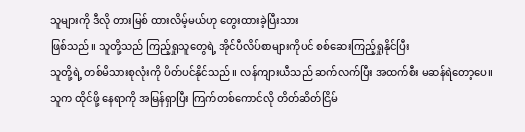သူများကို ဒီလို တားမြစ် ထားလိမ့်မယ်ဟု တွေးထားခဲ့ပြီးသား
ဖြစ်သည်။ သူတို့သည် ကြည့်ရှုသူတွေရဲ့ အိုင်ပီလိပ်စာများကိုပင် စစ်ဆေးကြည့်ရှုနိုင်ပြီး
သူတို့ရဲ့ တစ်မိသားစုလုံးကို ပိတ်ပင်နိုင်သည်။ လန်ကျားယီသည် ဆက်လက်ပြီး အထက်စီး မဆန်ရဲတော့ပေ။
သူက ထိုင်ဖို့ နေရာကို အမြန်ရှာပြီး ကြက်တစ်ကောင်လို တိတ်ဆိတ်ငြိမ်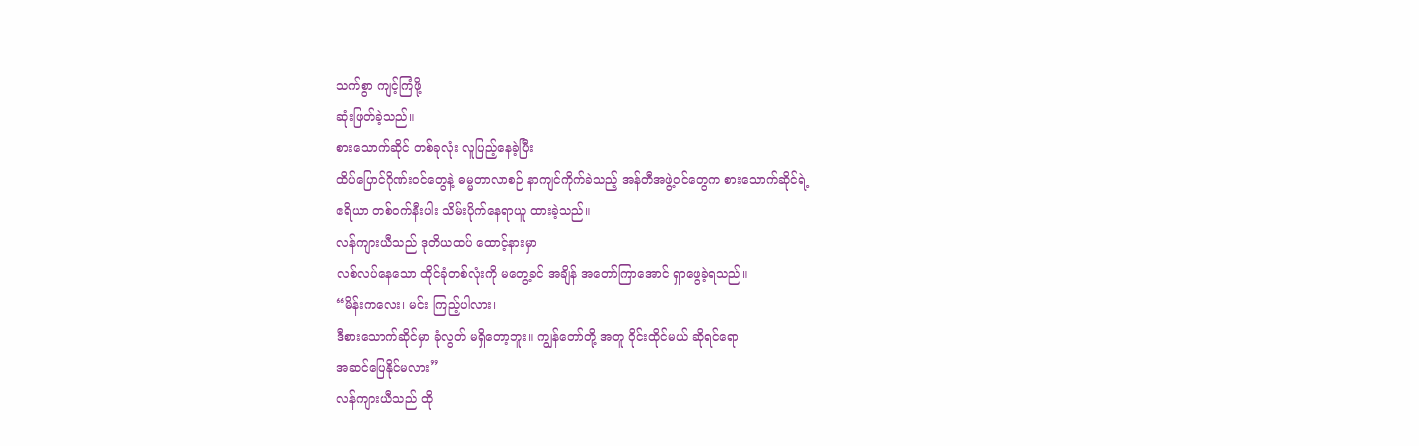သက်စွာ ကျင့်ကြံဖို့
ဆုံးဖြတ်ခဲ့သည်။
စားသောက်ဆိုင် တစ်ခုလုံး လူပြည့်နေခဲ့ပြီး
ထိပ်ပြောင်ဂိုဏ်းဝင်တွေနဲ့ ဓမ္မတာလာစဉ် နာကျင်ကိုက်ခဲသည့် အန်တီအဖွဲ့ဝင်တွေက စားသောက်ဆိုင်ရဲ့
ဧရိယာ တစ်ဝက်နီးပါး သိမ်းပိုက်နေရာယူ ထားခဲ့သည်။
လန်ကျားယီသည် ဒုတိယထပ် ထောင့်နားမှာ
လစ်လပ်နေသော ထိုင်ခုံတစ်လုံးကို မတွေ့ခင် အချိန် အတော်ကြာအောင် ရှာဖွေခဲ့ရသည်။
“မိန်းကလေး၊ မင်း ကြည့်ပါလား၊
ဒီစားသောက်ဆိုင်မှာ ခုံလွတ် မရှိတော့ဘူး။ ကျွန်တော်တို့ အတူ ဝိုင်းထိုင်မယ် ဆိုရင်ရော
အဆင်ပြေနိုင်မလား”
လန်ကျားယီသည် ထို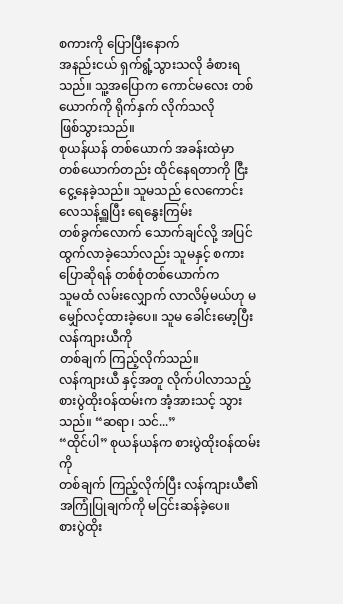စကားကို ပြောပြီးနောက်
အနည်းငယ် ရှက်ရွံ့သွားသလို ခံစားရသည်။ သူ့အပြောက ကောင်မလေး တစ်ယောက်ကို ရိုက်နှက် လိုက်သလို
ဖြစ်သွားသည်။
စုယန်ယန် တစ်ယောက် အခန်းထဲမှာ
တစ်ယောက်တည်း ထိုင်နေရတာကို ငြီးငွေ့နေခဲ့သည်။ သူမသည် လေကောင်းလေသန့်ရှူပြီး ရေနွေးကြမ်း
တစ်ခွက်လောက် သောက်ချင်လို့ အပြင် ထွက်လာခဲ့သော်လည်း သူမနှင့် စကားပြောဆိုရန် တစ်စုံတစ်ယောက်က
သူမထံ လမ်းလျှောက် လာလိမ့်မယ်ဟု မမျှော်လင့်ထားခဲ့ပေ။ သူမ ခေါင်းမော့ပြီး လန်ကျားယီကို
တစ်ချက် ကြည့်လိုက်သည်။
လန်ကျားယီ နှင့်အတူ လိုက်ပါလာသည့်
စားပွဲထိုးဝန်ထမ်းက အံ့အားသင့် သွားသည်။ “ဆရာ၊ သင်...”
“ထိုင်ပါ” စုယန်ယန်က စားပွဲထိုးဝန်ထမ်းကို
တစ်ချက် ကြည့်လိုက်ပြီး လန်ကျားယီ၏ အကြုံပြုချက်ကို မငြင်းဆန်ခဲ့ပေ။
စားပွဲထိုး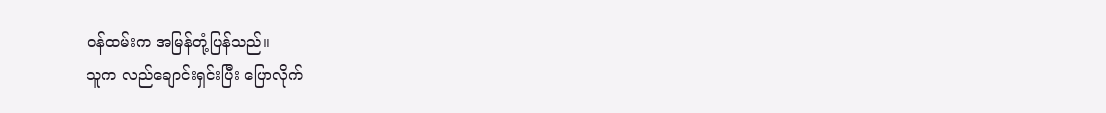ဝန်ထမ်းက အမြန်တုံ့ပြန်သည်။
သူက လည်ချောင်းရှင်းပြီး ပြောလိုက်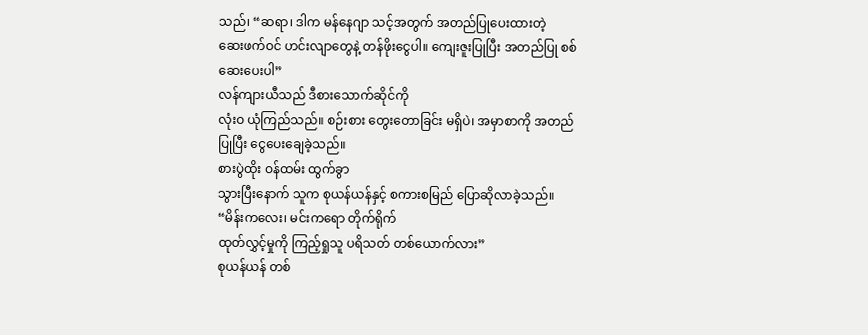သည်၊ “ဆရာ၊ ဒါက မန်နေဂျာ သင့်အတွက် အတည်ပြုပေးထားတဲ့
ဆေးဖက်ဝင် ဟင်းလျာတွေနဲ့ တန်ဖိုးငွေပါ။ ကျေးဇူးပြုပြီး အတည်ပြု စစ်ဆေးပေးပါ”
လန်ကျားယီသည် ဒီစားသောက်ဆိုင်ကို
လုံးဝ ယုံကြည်သည်။ စဉ်းစား တွေးတောခြင်း မရှိပဲ၊ အမှာစာကို အတည်ပြုပြီး ငွေပေးချေခဲ့သည်။
စားပွဲထိုး ဝန်ထမ်း ထွက်ခွာ
သွားပြီးနောက် သူက စုယန်ယန်နှင့် စကားစမြည် ပြောဆိုလာခဲ့သည်။
“မိန်းကလေး၊ မင်းကရော တိုက်ရိုက်
ထုတ်လွှင့်မှုကို ကြည့်ရှုသူ ပရိသတ် တစ်ယောက်လား”
စုယန်ယန် တစ်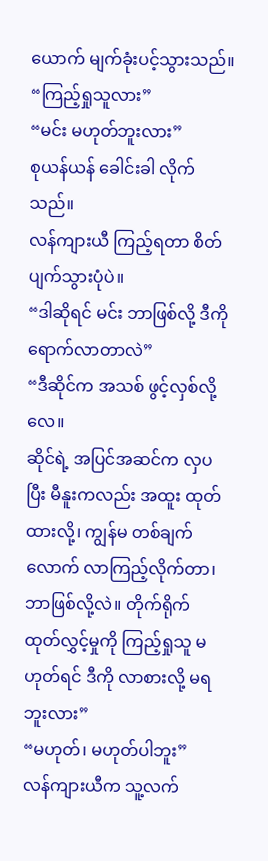ယောက် မျက်ခုံးပင့်သွားသည်။
“ကြည့်ရှုသူလား”
“မင်း မဟုတ်ဘူးလား”
စုယန်ယန် ခေါင်းခါ လိုက်သည်။
လန်ကျားယီ ကြည့်ရတာ စိတ်ပျက်သွားပုံပဲ။
“ဒါဆိုရင် မင်း ဘာဖြစ်လို့ ဒီကို ရောက်လာတာလဲ”
“ဒီဆိုင်က အသစ် ဖွင့်လှစ်လို့လေ။
ဆိုင်ရဲ့ အပြင်အဆင်က လှပပြီး မီနူးကလည်း အထူး ထုတ်ထားလို့၊ ကျွန်မ တစ်ချက်လောက် လာကြည့်လိုက်တာ၊
ဘာဖြစ်လို့လဲ။ တိုက်ရိုက် ထုတ်လွှင့်မှုကို ကြည့်ရှုသူ မဟုတ်ရင် ဒီကို လာစားလို့ မရဘူးလား”
“မဟုတ်၊ မဟုတ်ပါဘူး”
လန်ကျားယီက သူ့လက်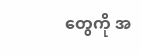တွေကို အ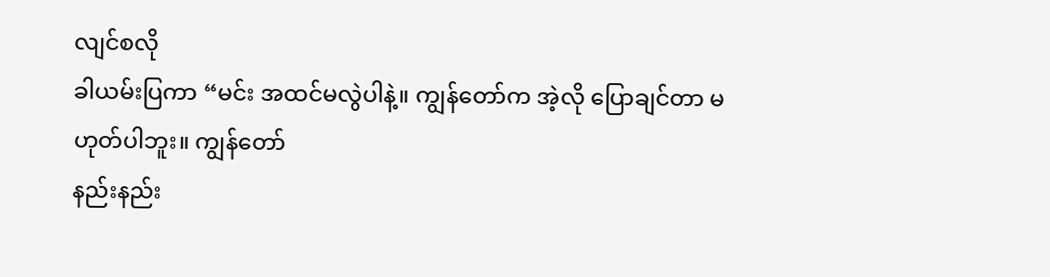လျင်စလို
ခါယမ်းပြကာ “မင်း အထင်မလွဲပါနဲ့။ ကျွန်တော်က အဲ့လို ပြောချင်တာ မဟုတ်ပါဘူး။ ကျွန်တော်
နည်းနည်း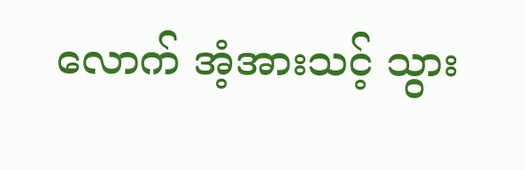လောက် အံ့အားသင့် သွား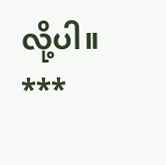လို့ပါ။
***